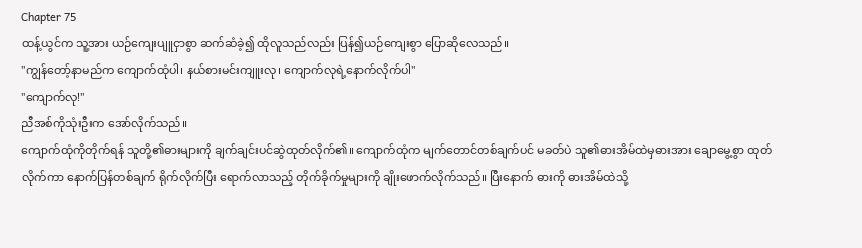Chapter 75
ထန့်ယွင်က သူ့အား ယဉ်ကျေးပျူငှာစွာ ဆက်ဆံခဲ့၍ ထိုလူသည်လည်း ပြန်၍ယဉ်ကျေးစွာ ပြောဆိုလေသည်။
"ကျွန်တော့်နာမည်က ကျောက်ထုံပါ၊ နယ်စားမင်းကျူးလု၊ ကျောက်လုရဲ့နောက်လိုက်ပါ"
"ကျောက်လု!"
ညီအစ်ကိုသုံးဦးက အော်လိုက်သည်။
ကျောက်ထုံကိုတိုက်ရန် သူတို့၏ဓားများကို ချက်ချင်းပင်ဆွဲထုတ်လိုက်၏။ ကျောက်ထုံက မျက်တောင်တစ်ချက်ပင် မခတ်ပဲ သူ၏ဓားအိမ်ထဲမှဓားအား ချောမွေ့စွာ ထုတ်လိုက်ကာ နောက်ပြန်တစ်ချက် ရိုက်လိုက်ပြီး ရောက်လာသည့် တိုက်ခိုက်မှုများကို ချိုးဖောက်လိုက်သည်။ ပြီးနောက် ဓားကို ဓားအိမ်ထဲသို့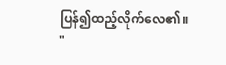ပြန်၍ထည့်လိုက်လေ၏။
"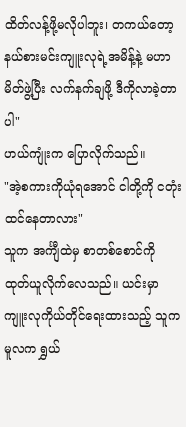ထိတ်လန့်ဖို့မလိုပါဘူး၊ တကယ်တော့ နယ်စားမင်းကျူးလုရဲ့အမိန့်နဲ့ မဟာမိတ်ဖွဲ့ပြီး လက်နက်ချဖို့ ဒီကိုလာခဲ့တာပါ"
ဟယ်ကျုံးက ပြောလိုက်သည်။
"အဲ့စကားကိုယုံရအောင် ငါတို့ကို ငတုံးထင်နေတာလား"
သူက အင်္ကျီထဲမှ စာတစ်စောင်ကို ထုတ်ယူလိုက်လေသည်။ ယင်းမှာ ကျူးလုကိုယ်တိုင်ရေးထားသည့် သူကမူလက ရွှယ်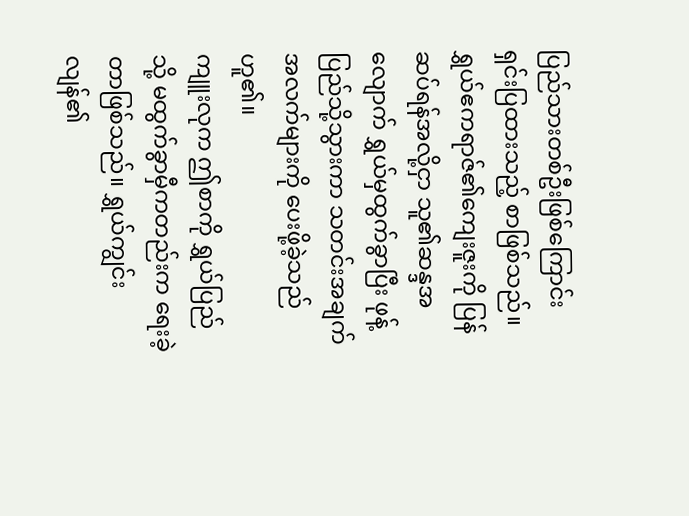ပြည်သားတစ်ဦးဖြစ်ကြောင်း ရှင်းပြထားသည့် စာဖြစ်သည်။ ရွှယ်ဧကရာဇ်၏ကျေးဇူးကို ပြန်ဆပ်ရန်အလို့ငှာ သူ၏ဆန္ဒအလျောက် ရွှယ်မှထွက်ခွာပြီး ဖုန့်ပြည်သို့သွားကာ သတင်းအချက်အလက်များကို ပေးဖို့ခဲ့သည်ဟူ၏။
ကျူးလုက ဤစာကို ရွှယ်ပြည်သို့ မထွက်ခွာမှီကတည်းက ရေးခဲ့တာဖြစ်သည်။ ရွှယ်ကျွင်းလျန်၏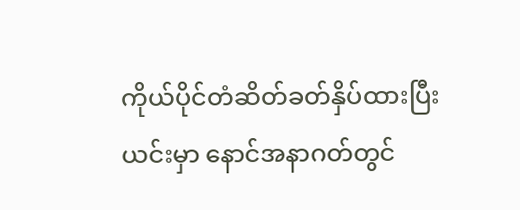ကိုယ်ပိုင်တံဆိတ်ခတ်နှိပ်ထားပြီး ယင်းမှာ နောင်အနာဂတ်တွင်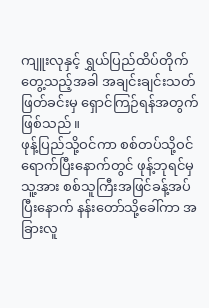ကျူးလုနှင့် ရွှယ်ပြည်ထိပ်တိုက်တွေ့သည့်အခါ အချင်းချင်းသတ်ဖြတ်ခင်းမှ ရှောင်ကြဉ်ရန်အတွက်ဖြစ်သည်။
ဖုန့်ပြည်သို့ဝင်ကာ စစ်တပ်သို့ဝင်ရောက်ပြီးနောက်တွင် ဖုန့်ဘုရင်မှ သူ့အား စစ်သူကြီးအဖြင်ခန့်အပ်ပြီးနောက် နန်းတော်သို့ခေါ်ကာ အခြားလူ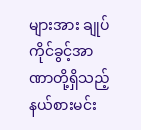များအား ချုပ်ကိုင်ခွင့်အာဏာတို့ရှိသည့် နယ်စားမင်း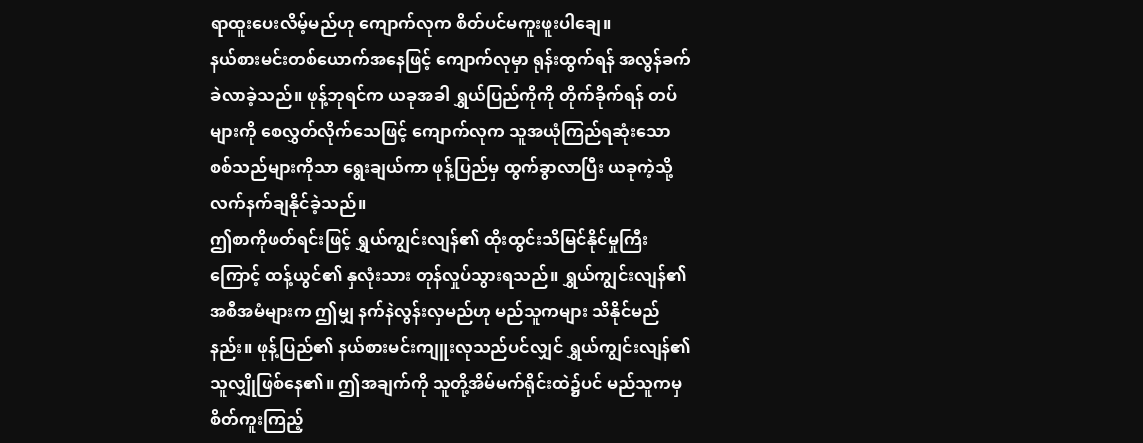ရာထူးပေးလိမ့်မည်ဟု ကျောက်လုက စိတ်ပင်မကူးဖူးပါချေ။
နယ်စားမင်းတစ်ယောက်အနေဖြင့် ကျောက်လုမှာ ရုန်းထွက်ရန် အလွန်ခက်ခဲလာခဲ့သည်။ ဖုန့်ဘုရင်က ယခုအခါ ရွှယ်ပြည်ကိုကို တိုက်ခိုက်ရန် တပ်များကို စေလွှတ်လိုက်သေဖြင့် ကျောက်လုက သူအယုံကြည်ရဆုံးသော စစ်သည်များကိုသာ ရွေးချယ်ကာ ဖုန့်ပြည်မှ ထွက်ခွာလာပြီး ယခုကဲ့သို့ လက်နက်ချနိုင်ခဲ့သည်။
ဤစာကိုဖတ်ရင်းဖြင့် ရွှယ်ကျွင်းလျန်၏ ထိုးထွင်းသိမြင်နိုင်မှုကြီးကြောင့် ထန့်ယွင်၏ နှလုံးသား တုန်လှုပ်သွားရသည်။ ရွှယ်ကျွင်းလျန်၏ အစီအမံများက ဤမျှ နက်နဲလွန်းလှမည်ဟု မည်သူကများ သိနိုင်မည်နည်း။ ဖုန့်ပြည်၏ နယ်စားမင်းကျူးလုသည်ပင်လျှင် ရွှယ်ကျွင်းလျန်၏ သူလျှိုဖြစ်နေ၏။ ဤအချက်ကို သူတို့အိမ်မက်ရိုင်းထဲ၌ပင် မည်သူကမှ စိတ်ကူးကြည့်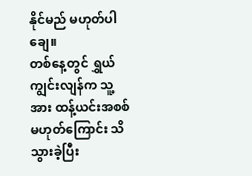နိုင်မည် မဟုတ်ပါချေ။
တစ်နေ့တွင် ရွှယ်ကျွင်းလျန်က သူ့အား ထန့်ယင်းအစစ်မဟုတ်ကြောင်း သိသွားခဲ့ပြီး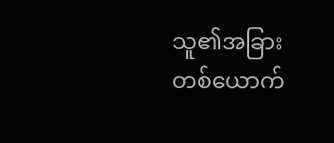သူ၏အခြားတစ်ယောက်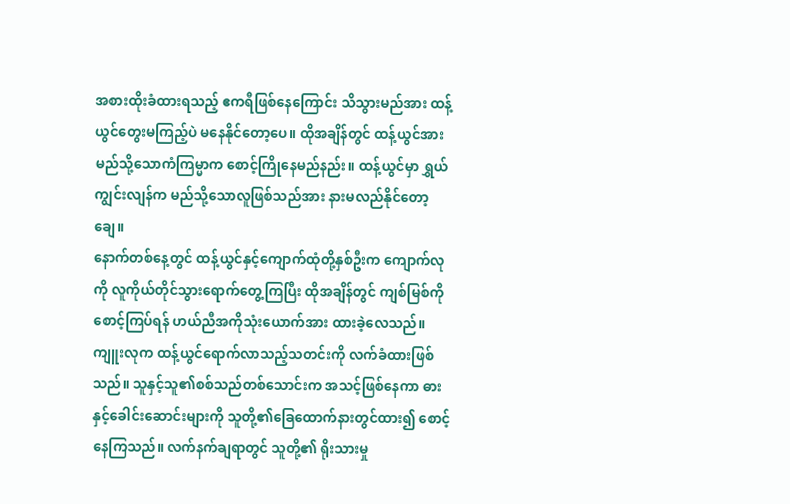အစားထိုးခံထားရသည့် ဧကရီဖြစ်နေကြောင်း သိသွားမည်အား ထန့်ယွင်တွေးမကြည့်ပဲ မနေနိုင်တော့ပေ။ ထိုအချိန်တွင် ထန့်ယွင်အား မည်သို့သောကံကြမ္မာက စောင့်ကြိုနေမည်နည်း။ ထန့်ယွင်မှာ ရွှယ်ကျွင်းလျန်က မည်သို့သောလူဖြစ်သည်အား နားမလည်နိုင်တော့ချေ။
နောက်တစ်နေ့တွင် ထန့်ယွင်နှင့်ကျောက်ထုံတို့နှစ်ဦးက ကျောက်လုကို လူကိုယ်တိုင်သွားရောက်တွေ့ကြပြီး ထိုအချိန်တွင် ကျစ်မြစ်ကိုစောင့်ကြပ်ရန် ဟယ်ညီအကိုသုံးယောက်အား ထားခဲ့လေသည်။
ကျူးလုက ထန့်ယွင်ရောက်လာသည့်သတင်းကို လက်ခံထားဖြစ်သည်။ သူနှင့်သူ၏စစ်သည်တစ်သောင်းက အသင့်ဖြစ်နေကာ ဓားနှင့်ခေါင်းဆောင်းများကို သူတို့၏ခြေထောက်နားတွင်ထား၍ စောင့်နေကြသည်။ လက်နက်ချရာတွင် သူတို့၏ ရိုးသားမှု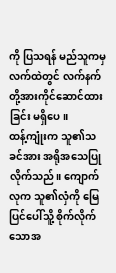ကို ပြသရန် မည်သူကမှ လက်ထဲတွင် လက်နက်တို့အားကိုင်ဆောင်ထားခြင်း မရှိပေ။
ထန့်ကျုံးက သူ၏သခင်အား အရိုအသေပြုလိုက်သည်။ ကျောက်လုက သူ၏လှံကို မြေပြင်ပေါ်သိူ့ စိုက်လိုက်သောအ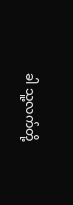ခါ သူ့လက်တို့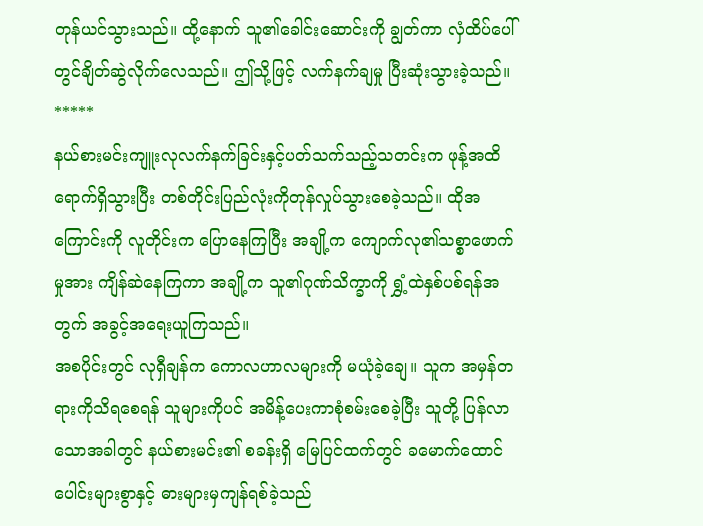တုန်ယင်သွားသည်။ ထို့နောက် သူ၏ခေါင်းဆောင်းကို ချွတ်ကာ လှံထိပ်ပေါ်တွင်ချိတ်ဆွဲလိုက်လေသည်။ ဤသို့ဖြင့် လက်နက်ချမှု ပြီးဆုံးသွားခဲ့သည်။
*****
နယ်စားမင်းကျူးလုလက်နက်ခြင်းနှင့်ပတ်သက်သည့်သတင်းက ဖုန့်အထိ ရောက်ရှိသွားပြီး တစ်တိုင်းပြည်လုံးကိုတုန်လှုပ်သွားစေခဲ့သည်။ ထိုအကြောင်းကို လူတိုင်းက ပြောနေကြပြီး အချို့က ကျောက်လု၏သစ္စာဖောက်မှုအား ကျိန်ဆဲနေကြကာ အချို့က သူ၏ဂုဏ်သိက္ခာကို ရွှံ့ထဲနှစ်ပစ်ရန်အတွက် အခွင့်အရေးယူကြသည်။
အစပိုင်းတွင် လုရှီချန်က ကောလဟာလများကို မယုံခဲ့ချေ။ သူက အမှန်တရားကိုသိရစေရန် သူများကိုပင် အမိန့်ပေးကာစုံစမ်းစေခဲ့ပြီး သူတို့ ပြန်လာသောအခါတွင် နယ်စားမင်း၏ စခန်းရှိ မြေပြင်ထက်တွင် ခမောက်ထောင်ပေါင်းများစွာနှင့် ဓားများမှကျန်ရစ်ခဲ့သည်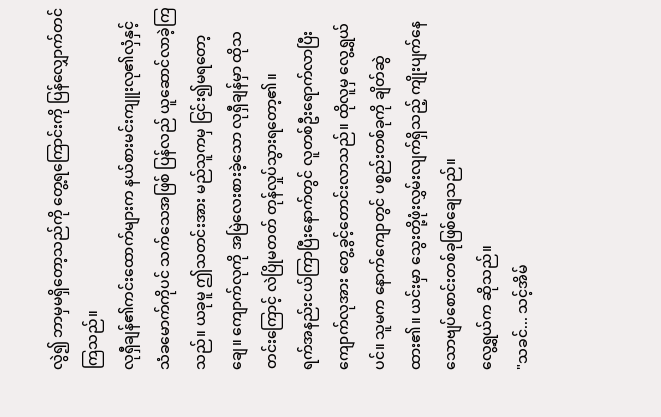လွဲ၍ ဘာမှမရှိတော့သည်ကို တွေ့ရကြောင်းကို ပြန်လျှောက်တင်ကြသည်။
လုရှီချန်၏ကင်းထောက်များက နယ်စားမင်းကျူးလု၏လှံနှင့် သံခမောက်ကိုပင် သက်သေအဖြစ် ပြန်လည် ယူဆောင်လာခဲ့ကြသည်။ ယခုမူ ဤသတင်းအား မည်သူကမှ ငြင်း၍မရတော့ချေ။ ကျောက်လုကို အမြဲလေးစားခဲ့သော လုရှီချန်မှာ ထိုသတင်းကြောင့် လဲပြိုမတတ် တုန်လှုပ်သွားရတော့၏။
ရက်အနည်းငယ်ကြာပြီးနောက်တွင် လူတစ်ဦးရောက်လာပြီး ကျောက်လုအား တွေ့ခွင့်တောင်းလာသည်။ ထိုလူမှ လွေ့ရွှယ်ပင်။ သူမက နောက်ကျောတွင် ပစ္စည်းတစ်ခုကို ချိတ်ဆွဲထား၏။ ယင်းမှာ သွေးတို့ဖုံးလွှမ်းလျက်ရှိသည့် ကျိုးပျက်နေသောဗျပ်စောင်းတစ်ခုဖြစ်ချေသည်။
လွေ့ရွယ်က ဆိုသည်။
"သခင်... သင့်အိမ်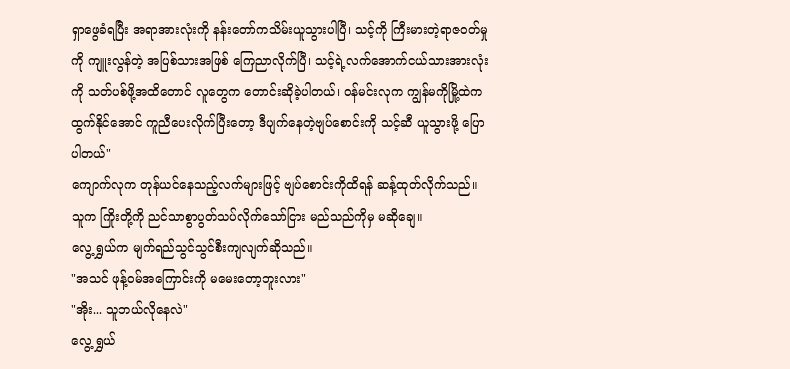ရှာဖွေခံရပြီး အရာအားလုံးကို နန်းတော်ကသိမ်းယူသွားပါပြီ၊ သင့်ကို ကြီးမားတဲ့ရာဇဝတ်မှုကို ကျူးလွန်တဲ့ အပြစ်သားအဖြစ် ကြေညာလိုက်ပြီ၊ သင့်ရဲ့လက်အောက်ငယ်သားအားလုံးကို သတ်ပစ်ဖို့အထိတောင် လူတွေက တောင်းဆိုခဲ့ပါတယ်၊ ဝန်မင်းလုက ကျွန်မကိုမြို့ထဲက ထွက်နိုင်အောင် ကူညီပေးလိုက်ပြီးတော့ ဒီပျက်နေတဲ့ဗျပ်စောင်းကို သင့်ဆီ ယူသွားဖို့ ပြောပါတယ်"
ကျောက်လုက တုန်ယင်နေသည့်လက်များဖြင့် ဗျပ်စောင်းကိုထိရန် ဆန့်ထုတ်လိုက်သည်။ သူက ကြိုးတို့ကို ညင်သာစွာပွတ်သပ်လိုက်သော်ငြား မည်သည်ကိုမှ မဆိုချေ။
လွေ့ရွှယ်က မျက်ရည်သွင်သွင်စီးကျလျက်ဆိုသည်။
"အသင် ဖုန့်ဝမ်အကြောင်းကို မမေးတော့ဘူးလား"
"အိုး... သူဘယ်လိုနေလဲ"
လွေ့ရွှယ်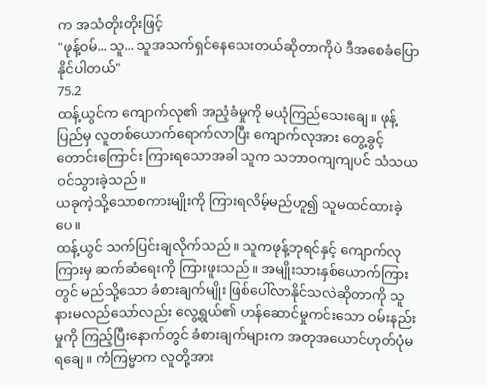က အသံတိုးတိုးဖြင့်
"ဖုန့်ဝမ်... သူ... သူအသက်ရှင်နေသေးတယ်ဆိုတာကိုပဲ ဒီအစေခံပြောနိုင်ပါတယ်"
75.2
ထန့်ယွင်က ကျောက်လု၏ အညံ့ခံမှုကို မယုံကြည်သေးချေ။ ဖုန့်ပြည်မှ လူတစ်ယောက်ရောက်လာပြီး ကျောက်လုအား တွေ့ခွင့်တောင်းကြောင်း ကြားရသောအခါ သူက သဘာဝကျကျပင် သံသယဝင်သွားခဲ့သည်။
ယခုကဲ့သို့သောစကားမျိုးကို ကြားရလိမ့်မည်ဟူ၍ သူမထင်ထားခဲ့ပေ။
ထန့်ယွင် သက်ပြင်းချလိုက်သည်။ သူကဖုန့်ဘုရင်နှင့် ကျောက်လုကြားမှ ဆက်ဆံရေးကို ကြားဖူးသည်။ အမျိုးသားနှစ်ယောက်ကြားတွင် မည်သို့သော ခံစားချက်မျိုး ဖြစ်ပေါ်လာနိုင်သလဲဆိုတာကို သူနားမလည်သော်လည်း လွေ့ရွယ်၏ ဟန်ဆောင်မှုကင်းသော ဝမ်းနည်းမှုကို ကြည့်ပြီးနောက်တွင် ခံစားချက်များက အတုအယောင်ဟုတ်ပုံမရချေ။ ကံကြမ္မာက လူတို့အား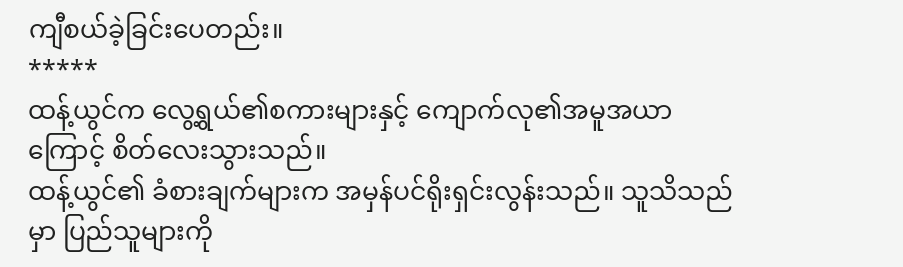ကျီစယ်ခဲ့ခြင်းပေတည်း။
*****
ထန့်ယွင်က လွေ့ရွယ်၏စကားများနှင့် ကျောက်လု၏အမူအယာကြောင့် စိတ်လေးသွားသည်။
ထန့်ယွင်၏ ခံစားချက်များက အမှန်ပင်ရိုးရှင်းလွန်းသည်။ သူသိသည်မှာ ပြည်သူများကို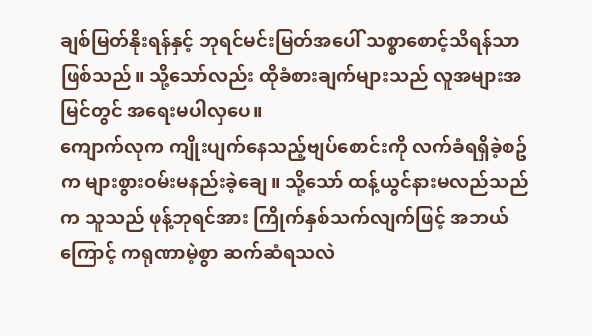ချစ်မြတ်နိုးရန်နှင့် ဘုရင်မင်းမြတ်အပေါ် သစ္စာစောင့်သိရန်သာ ဖြစ်သည်။ သို့သော်လည်း ထိုခံစားချက်များသည် လူအများအမြင်တွင် အရေးမပါလှပေ။
ကျောက်လုက ကျိုးပျက်နေသည့်ဗျပ်စောင်းကို လက်ခံရရှိခဲ့စဥ်က များစွားဝမ်းမနည်းခဲ့ချေ။ သို့သော် ထန့်ယွင်နားမလည်သည်က သူသည် ဖုန့်ဘုရင်အား ကြိုက်နှစ်သက်လျက်ဖြင့် အဘယ်ကြောင့် ကရုဏာမဲ့စွာ ဆက်ဆံရသလဲ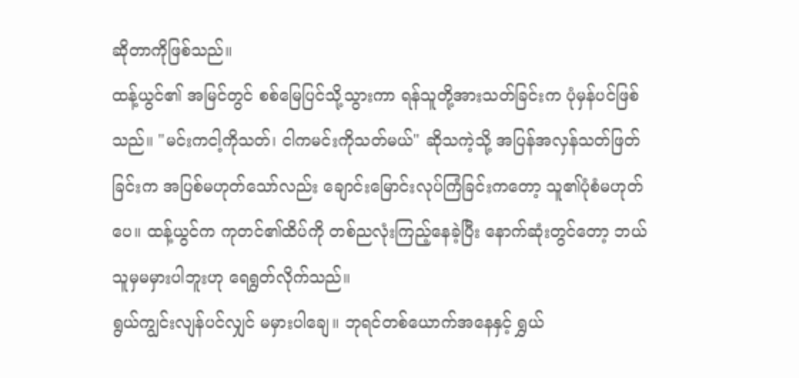ဆိုတာကိုဖြစ်သည်။
ထန့်ယွင်၏ အမြင်တွင် စစ်မြေပြင်သို့သွားကာ ရန်သူတို့အားသတ်ခြင်းက ပုံမှန်ပင်ဖြစ်သည်။ "မင်းကငါ့ကိုသတ်၊ ငါကမင်းကိုသတ်မယ်" ဆိုသကဲ့သို့ အပြန်အလှန်သတ်ဖြတ်ခြင်းက အပြစ်မဟုတ်သော်လည်း ချောင်းမြောင်းလုပ်ကြံခြင်းကတော့ သူ၏ပုံစံမဟုတ်ပေ။ ထန့်ယွင်က ကုတင်၏ထိပ်ကို တစ်ညလုံးကြည့်နေခဲ့ပြီး နောက်ဆုံးတွင်တော့ ဘယ်သူမှမမှားပါဘူးဟု ရေရွတ်လိုက်သည်။
ရွယ်ကျွင်းလျန်ပင်လျှင် မမှားပါချေ။ ဘုရင်တစ်ယောက်အနေနှင့် ရွှယ်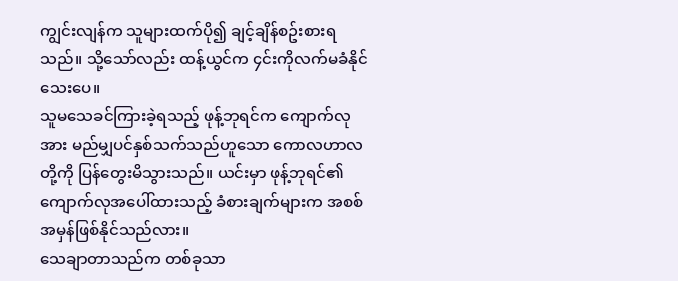ကျွင်းလျန်က သူများထက်ပို၍ ချင့်ချိန်စဥ်းစားရသည်။ သို့သော်လည်း ထန့်ယွင်က ၄င်းကိုလက်မခံနိုင်သေးပေ။
သူမသေခင်ကြားခဲ့ရသည့် ဖုန့်ဘုရင်က ကျောက်လုအား မည်မျှပင်နှစ်သက်သည်ဟူသော ကောလဟာလတို့ကို ပြန်တွေးမိသွားသည်။ ယင်းမှာ ဖုန့်ဘုရင်၏ ကျောက်လုအပေါ်ထားသည့် ခံစားချက်များက အစစ်အမှန်ဖြစ်နိုင်သည်လား။
သေချာတာသည်က တစ်ခုသာ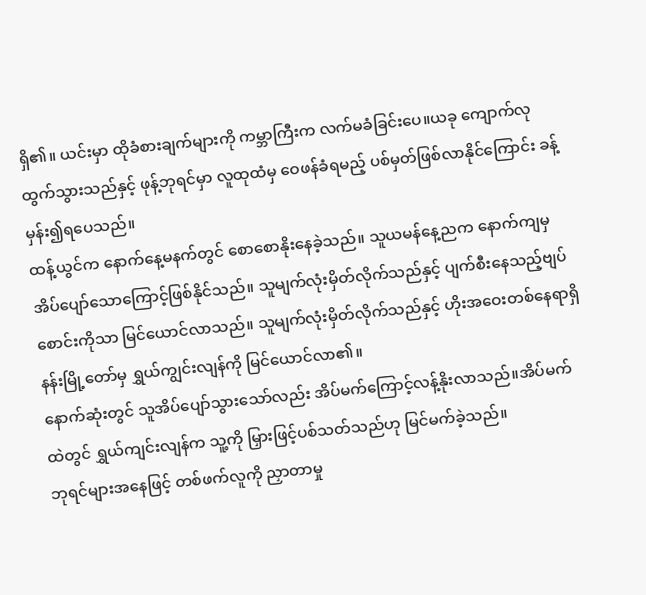ရှိ၏။ ယင်းမှာ ထိုခံစားချက်များကို ကမ္ဘာကြီးက လက်မခံခြင်းပေ။ယခု ကျောက်လုထွက်သွားသည်နှင့် ဖုန့်ဘုရင်မှာ လူထုထံမှ ဝေဖန်ခံရမည့် ပစ်မှတ်ဖြစ်လာနိုင်ကြောင်း ခန့်မှန်း၍ရပေသည်။
ထန့်ယွင်က နောက်နေ့မနက်တွင် စောစောနိုးနေခဲ့သည်။ သူယမန်နေ့ညက နောက်ကျမှအိပ်ပျော်သောကြောင့်ဖြစ်နိုင်သည်။ သူမျက်လုံးမှိတ်လိုက်သည်နှင့် ပျက်စီးနေသည့်ဗျပ်စောင်းကိုသာ မြင်ယောင်လာသည်။ သူမျက်လုံးမှိတ်လိုက်သည်နှင့် ဟိုးအဝေးတစ်နေရာရှိ နန်းမြို့တော်မှ ရွှယ်ကျွင်းလျန်ကို မြင်ယောင်လာ၏။
နောက်ဆုံးတွင် သူအိပ်ပျော်သွားသော်လည်း အိပ်မက်ကြောင့်လန့်နိုးလာသည်။အိပ်မက်ထဲတွင် ရွှယ်ကျင်းလျန်က သူ့ကို မြှားဖြင့်ပစ်သတ်သည်ဟု မြင်မက်ခဲ့သည်။
ဘုရင်များအနေဖြင့် တစ်ဖက်လူကို ညှာတာမှု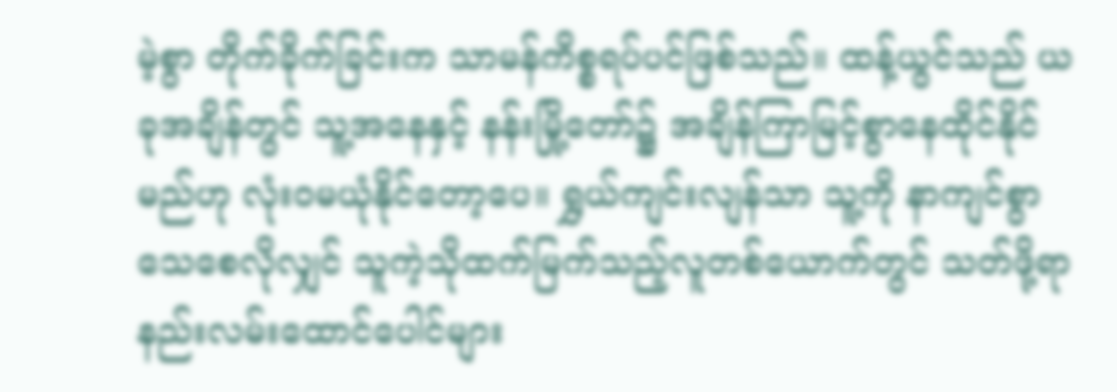မဲ့စွာ တိုက်ခိုက်ခြင်းက သာမန်ကိစ္စရပ်ပင်ဖြစ်သည်။ ထန့်ယွင်သည် ယခုအချိန်တွင် သူ့အနေနှင့် နန်းမြို့တော်၌ အချိန်ကြာမြင့်စွာနေထိုင်နိုင်မည်ဟု လုံးဝမယုံနိုင်တော့ပေ။ ရွှယ်ကျင်းလျန်သာ သူ့ကို နာကျင်စွာသေစေလိုလျှင် သူကဲ့သိုထက်မြက်သည့်လူတစ်ယောက်တွင် သတ်ဖို့ရာ နည်းလမ်းထောင်ပေါင်များ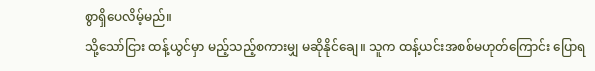စွာရှိပေလိမ့်မည်။
သို့သော်ငြား ထန့်ယွင်မှာ မည့်သည့်စကားမျှ မဆိုနိုင်ချေ။ သူက ထန့်ယင်းအစစ်မဟုတ်ကြောင်း ပြောရ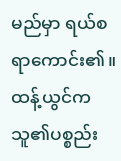မည်မှာ ရယ်စရာကောင်း၏။
ထန့်ယွင်က သူ၏ပစ္စည်း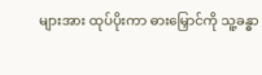များအား ထုပ်ပိုးကာ ဓားမြှောင်ကို သူ့ခန္ဓာ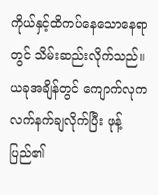ကိုယ်နှင့်ထိကပ်နေသောနေရာတွင် သိမ်းဆည်းလိုက်သည်။ ယခုအချိန်တွင် ကျောက်လုက လက်နက်ချလိုက်ပြီး ဖုန့်ပြည်၏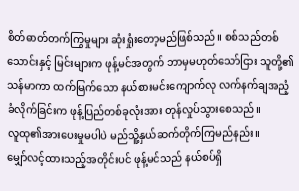စိတ်ဓာတ်တက်ကြွမှုများ ဆုံးရှုံးတော့မည်ဖြစ်သည်။ စစ်သည်တစ်သောင်းနှင့် မြင်းများက ဖုန့်မင်အတွက် ဘာမှမဟုတ်သော်ငြား သူတို့၏သန်မာကာ ထက်မြက်သော နယ်စားမင်းကျောက်လု လက်နက်ချအညံ့ခံလိုက်ခြင်းက ဖုန့်ပြည်တစ်ခုလုံးအား တုန်လှုပ်သွားစေသည်။
လူထု၏အားပေးမှုမပါပဲ မည်သိူ့နှယ်ဆက်တိုက်ကြမည်နည်း။
မျှော်လင့်ထားသည့်အတိုင်းပင် ဖုန့်မင်သည် နယ်စပ်ရှိ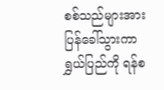စစ်သည်များအား ပြန်ခေါ်သွားကာ ရွှယ်ပြည်ကို ရန်စ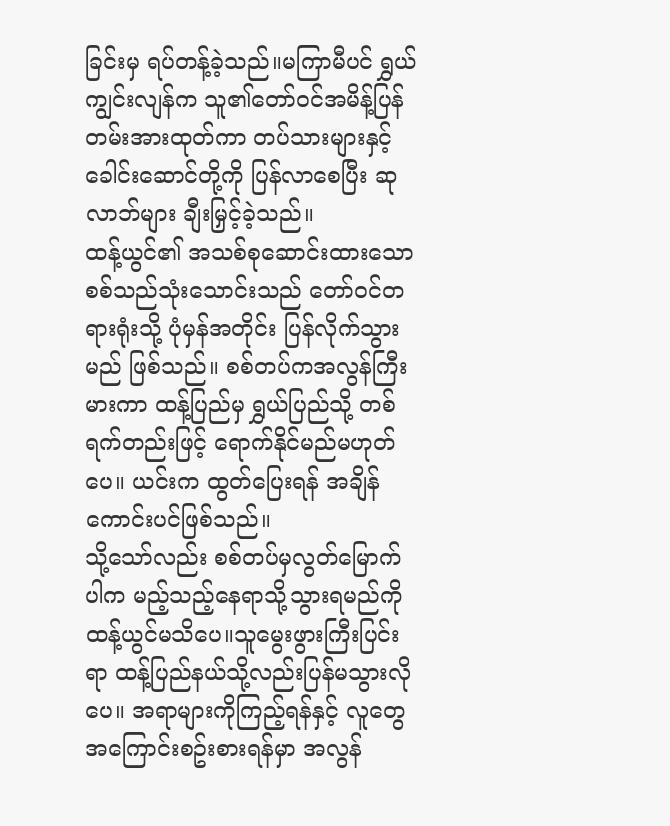ခြင်းမှ ရပ်တန့်ခဲ့သည်။မကြာမီပင် ရွှယ်ကျွင်းလျန်က သူ၏တော်ဝင်အမိန့်ပြန်တမ်းအားထုတ်ကာ တပ်သားများနှင့်ခေါင်းဆောင်တို့ကို ပြန်လာစေပြီး ဆုလာဘ်များ ချီးမြှင့်ခဲ့သည်။
ထန့်ယွင်၏ အသစ်စုဆောင်းထားသော စစ်သည်သုံးသောင်းသည် တော်ဝင်တရားရုံးသို့ ပုံမှန်အတိုင်း ပြန်လိုက်သွားမည် ဖြစ်သည်။ စစ်တပ်ကအလွန်ကြီးမားကာ ထန့်ပြည်မှ ရွှယ်ပြည်သို့ တစ်ရက်တည်းဖြင့် ရောက်နိုင်မည်မဟုတ်ပေ။ ယင်းက ထွတ်ပြေးရန် အချိန်ကောင်းပင်ဖြစ်သည်။
သို့သော်လည်း စစ်တပ်မှလွတ်မြောက်ပါက မည့်သည့်နေရာသို့သွားရမည်ကို ထန့်ယွင်မသိပေ။သူမွေးဖွားကြီးပြင်းရာ ထန့်ပြည်နယ်သို့လည်းပြန်မသွားလိုပေ။ အရာများကိုကြည့်ရန်နှင့် လူတွေအကြောင်းစဥ်းစားရန်မှာ အလွန်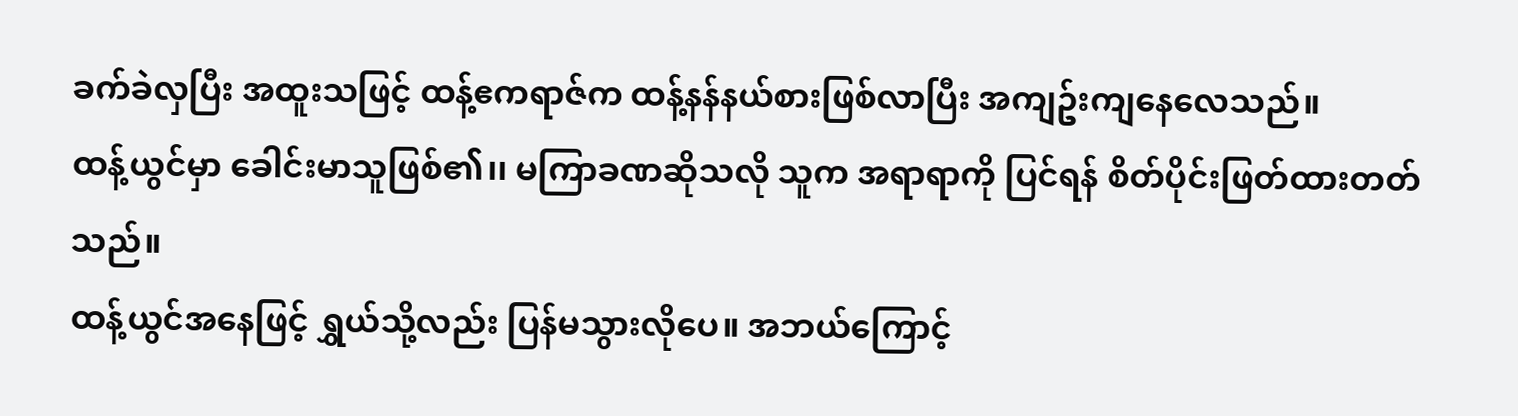ခက်ခဲလှပြီး အထူးသဖြင့် ထန့်ဧကရာဇ်က ထန့်နန်နယ်စားဖြစ်လာပြီး အကျဥ်းကျနေလေသည်။
ထန့်ယွင်မှာ ခေါင်းမာသူဖြစ်၏၊၊ မကြာခဏဆိုသလို သူက အရာရာကို ပြင်ရန် စိတ်ပိုင်းဖြတ်ထားတတ်သည်။
ထန့်ယွင်အနေဖြင့် ရွှယ်သို့လည်း ပြန်မသွားလိုပေ။ အဘယ်ကြောင့်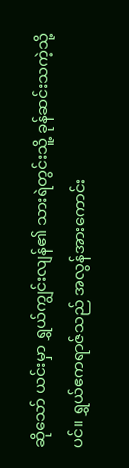ဆိုသော် ယင်းမှာ ရွှယ်ကျွင်းလျန်၏ သားရဲတွင်းသိူ့ ခုန်ဆင်းသကဲ့သို့ပင်။ ရွှယ်ဧကရာဇ်သည် အလွန်အားကောင်း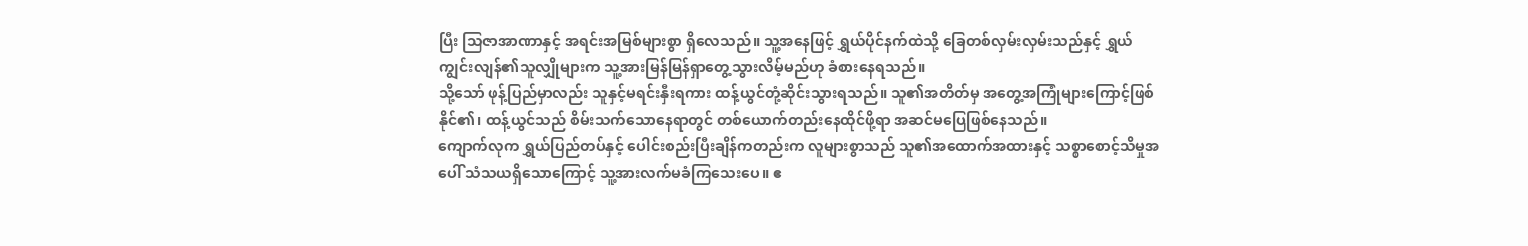ပြီး သြဇာအာဏာနှင့် အရင်းအမြစ်များစွာ ရှိလေသည်။ သူ့အနေဖြင့် ရွှယ်ပိုင်နက်ထဲသို့ ခြေတစ်လှမ်းလှမ်းသည်နှင့် ရွှယ်ကျွင်းလျန်၏သူလျှိုများက သူ့အားမြန်မြန်ရှာတွေ့သွားလိမ့်မည်ဟု ခံစားနေရသည်။
သို့သော် ဖုန့်ပြည်မှာလည်း သူနှင့်မရင်းနှီးရကား ထန့်ယွင်တုံ့ဆိုင်းသွားရသည်။ သူ၏အတိတ်မှ အတွေ့အကြုံများကြောင့်ဖြစ်နိုင်၏၊ ထန့်ယွင်သည် စိမ်းသက်သောနေရာတွင် တစ်ယောက်တည်းနေထိုင်ဖို့ရာ အဆင်မပြေဖြစ်နေသည်။
ကျောက်လုက ရွှယ်ပြည်တပ်နှင့် ပေါင်းစည်းပြီးချိန်ကတည်းက လူများစွာသည် သူ၏အထောက်အထားနှင့် သစ္စာစောင့်သိမှုအပေါ် သံသယရှိသောကြောင့် သူ့အားလက်မခံကြသေးပေ။ ဧ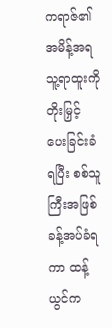ကရာဇ်၏အမိန့်အရ သူ့ရာထူးကိုတိုးမြှင့်ပေးခြင်းခံရပြီး စစ်သူကြီးအဖြစ် ခန့်အပ်ခံရကာ ထန့်ယွင်က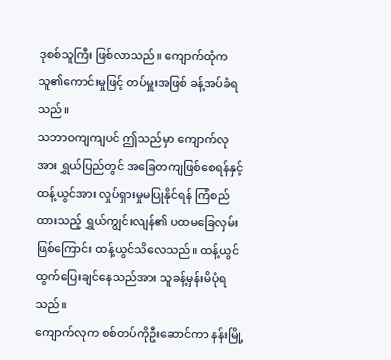ဒုစစ်သူကြီး ဖြစ်လာသည်။ ကျောက်ထုံက သူ၏ကောင်းမှုဖြင့် တပ်မှူးအဖြစ် ခန့်အပ်ခံရသည်။
သဘာဝကျကျပင် ဤသည်မှာ ကျောက်လုအား ရွှယ်ပြည်တွင် အခြေတကျဖြစ်စေရန်နှင့် ထန့်ယွင်အား လှုပ်ရှားမှုမပြုနိုင်ရန် ကြံစည်ထားသည့် ရွှယ်ကျွင်းလျန်၏ ပထမခြေလှမ်းဖြစ်ကြောင်း ထန့်ယွင်သိလေသည်။ ထန့်ယွင် ထွက်ပြေးချင်နေသည်အား သူခန့်မှန်းမိပုံရသည်။
ကျောက်လုက စစ်တပ်ကိုဦးဆောင်ကာ နန်းမြို့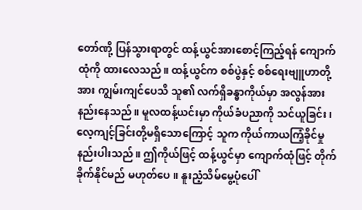တော်ဏို့ ပြန်သွားရာတွင် ထန့်ယွင်အားစောင့်ကြည့်ရန် ကျောက်ထုံကို ထားလေသည်။ ထန့်ယွင်က စစ်ပွဲနှင့် စစ်ရေးဗျူဟာတို့အား ကျွမ်းကျင်ပေသိ သူ၏ လက်ရှိခန္ဓာကိုယ်မှာ အလွန်အားနည်းနေသည်။ မူလထန့်ယင်းမှာ ကိုယ်ခံပညာကို သင်ယူခြင်း၊ လေ့ကျင့်ခြင်းတို့မရှိသောကြောင့် သူက ကိုယ်ကာယကြံ့ခိုင်မှု နည်းပါးသည်။ ဤကိုယ်ဖြင့် ထန့်ယွင်မှာ ကျောက်ထုံဖြင့် တိုက်ခိုက်နိုင်မည် မဟုတ်ပေ။ နူးညံ့သိမ်မွေ့ပုံပေါ်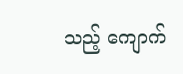သည့် ကျောက်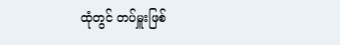ထုံတွင် တပ်မှူးဖြစ်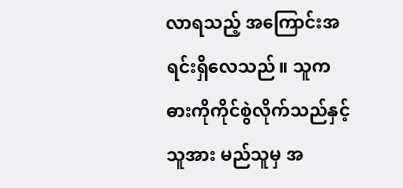လာရသည့် အကြောင်းအရင်းရှိလေသည်။ သူကဓားကိုကိုင်စွဲလိုက်သည်နှင့် သူအား မည်သူမှ အ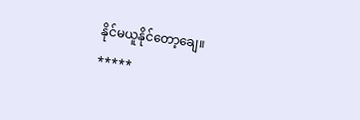နိုင်မယူနိုင်တော့ချေ။
*****